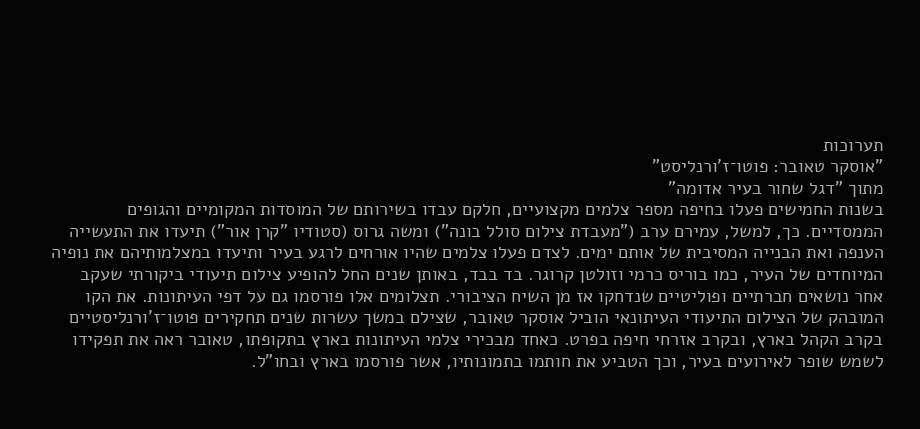תערוכות
"אוסקר טאובר: פוטו־ז'ורנליסט"
מתוך "דגל שחור בעיר אדומה"
בשנות החמישים פעלו בחיפה מספר צלמים מקצועיים, חלקם עבדו בשירותם של המוסדות המקומיים והגופים הממסדיים. כך, למשל, עמירם ערב ("מעבדת צילום סולל בונה") ומשה גרוס (סטודיו "קרן אור") תיעדו את התעשייה הענפה ואת הבנייה המסיבית של אותם ימים. לצדם פעלו צלמים שהיו אורחים לרגע בעיר ותיעדו במצלמותיהם את נופיה המיוחדים של העיר, כמו בוריס כרמי וזולטן קרוגר. בד בבד, באותן שנים החל להופיע צילום תיעודי ביקורתי שעקב אחר נושאים חברתיים ופוליטיים שנדחקו אז מן השיח הציבורי. תצלומים אלו פורסמו גם על דפי העיתונות. את הקו המובהק של הצילום התיעודי העיתונאי הוביל אוסקר טאובר, שצילם במשך עשרות שנים תחקירים פוטו־ז'ורנליסטיים בקרב הקהל בארץ, ובקרב אזרחי חיפה בפרט. כאחד מבכירי צלמי העיתונות בארץ בתקופתו, טאובר ראה את תפקידו לשמש שופר לאירועים בעיר, וכך הטביע את חותמו בתמונותיו, אשר פורסמו בארץ ובחו"ל.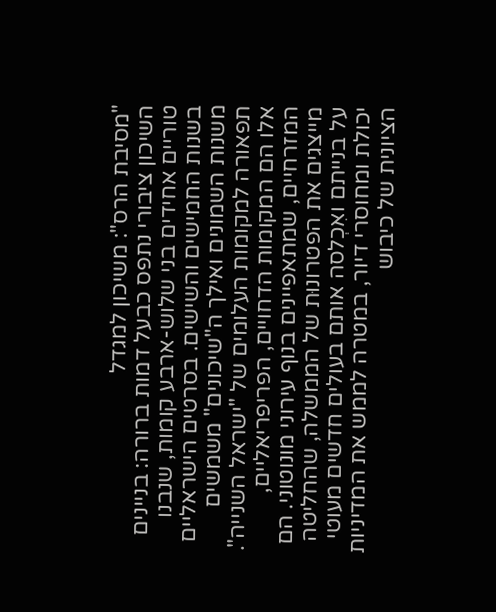"מסיבת הרס": משיכון למגדל
השיכון ציבורי נתפס כבעל דמות ברורה: בניינים טוריים אחידים בני שלוש-ארבע קומות, שנבנו בשנות החמישים והשישים. בסרטים הישראליים משנות השמונים ואילך ה"שיכונים" משמשים תפאורה למקומות העלומים של "ישראל השנייה". אלו הם המקומות הדחויים, הפריפריאליים, המזרחיים, שמתאפיינים בנוף עירוני מונוטוני. הם מייצגים את הפטרונוּת של הממשלה, שהחליטה על בנייתם ואִכְלסה אותם בעולים חדשים מעוטי יכולת ומחוסרי דיור, במטרה לממש את המדיניות הציונית של כיבוש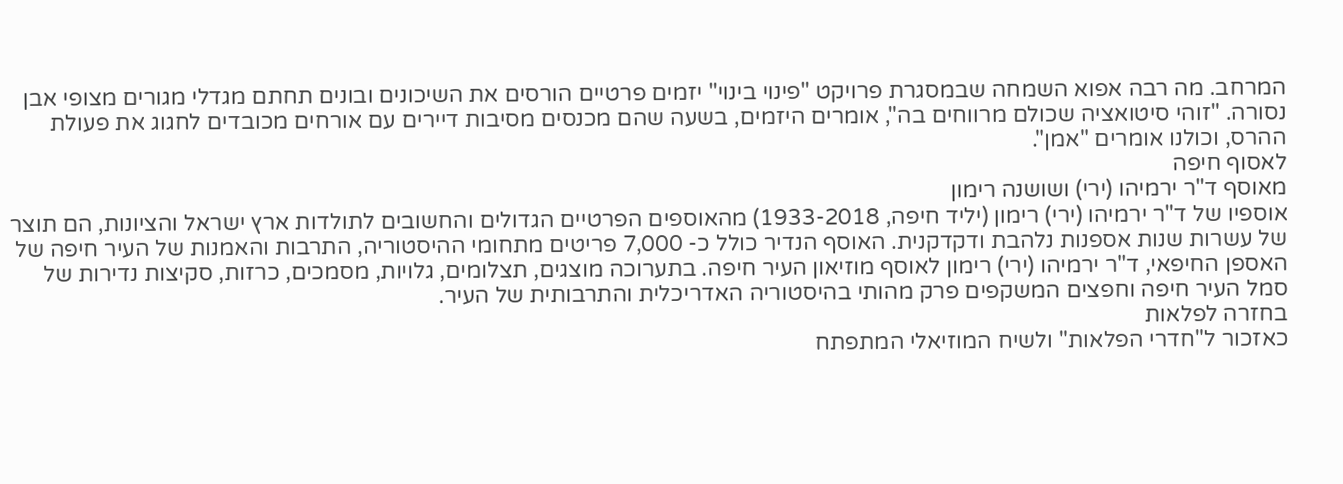המרחב. מה רבה אפוא השמחה שבמסגרת פרויקט "פינוי בינוי" יזמים פרטיים הורסים את השיכונים ובונים תחתם מגדלי מגורים מצופי אבן נסורה. "זוהי סיטואציה שכולם מרווחים בה", אומרים היזמים, בשעה שהם מכנסים מסיבות דיירים עם אורחים מכובדים לחגוג את פעולת ההרס, וכולנו אומרים "אמן".
לאסוף חיפה
מאוסף ד"ר ירמיהו (ירי) ושושנה רימון
אוספיו של ד"ר ירמיהו (ירי) רימון (יליד חיפה, 1933-2018) מהאוספים הפרטיים הגדולים והחשובים לתולדות ארץ ישראל והציונות, הם תוצר של עשרות שנות אספנות נלהבת ודקדקנית. האוסף הנדיר כולל כ- 7,000 פריטים מתחומי ההיסטוריה, התרבות והאמנות של העיר חיפה של האספן החיפאי, ד"ר ירמיהו (ירי) רימון לאוסף מוזיאון העיר חיפה. בתערוכה מוצגים, תצלומים, גלויות, מסמכים, כרזות, סקיצות נדירות של סמל העיר חיפה וחפצים המשקפים פרק מהותי בהיסטוריה האדריכלית והתרבותית של העיר.
בחזרה לפלאות
כאזכור ל"חדרי הפלאות" ולשיח המוזיאלי המתפתח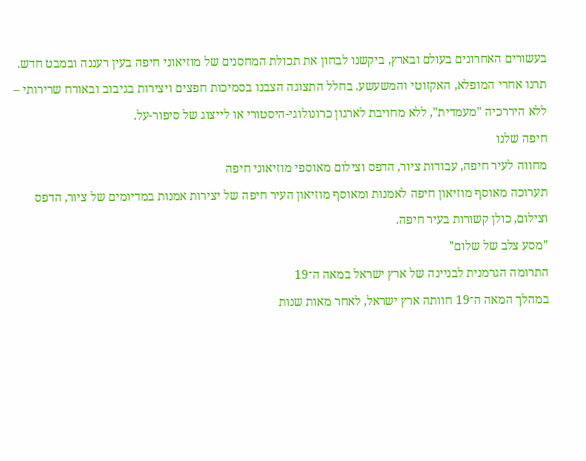בעשורים האחרונים בעולם ובארץ, ביקשנו לבחון את תכולת המחסנים של מוזיאוני חיפה בעין רעננה ובמבט חדש. תרנו אחרי המופלא, האקזוטי והמשעשע. בחלל התצוגה הצבנו בסמיכות חפצים ויצירות בגיבוב ובאורח שרירותי – ללא היררכיה "מעמדית", ללא מחויבת לארגון כרונולוגי-היסטורי או לייצוג של סיפור-על.
חיפה שלנו
מחווה לעיר חיפה, עבודות ציור, הדפס וצילום מאוספי מוזיאוני חיפה
תערוכה מאוסף מוזיאון חיפה לאמנות ומאוסף מוזיאון העיר חיפה של יצירות אמנות במדיומים של ציור, הדפס וצילום, כולן קשורות בעיר חיפה.
"מסע צלב של שלום"
התרומה הגרמנית לבניינה של ארץ ישראל במאה ה־19
במהלך המאה ה־19 חוותה ארץ ישראל, לאחר מאות שנות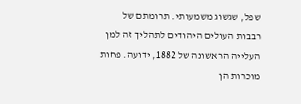שפל, שגשוג משמעותי. תרומתם של רבבות העולים היהודים לתהליך זה למן העלייה הראשונה של 1882, ידועה. פחות מוכרות הן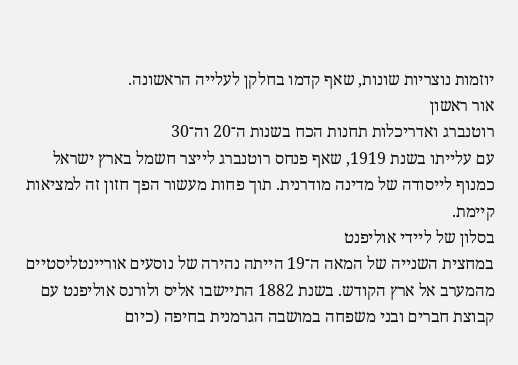יוזמות נוצריות שונות, שאף קדמו בחלקן לעלייה הראשונה.
אור ראשון
רוטנברג ואדריכלות תחנות הכח בשנות ה־20 וה־30
עם עלייתו בשנת 1919, שאף פנחס רוטנברג לייצר חשמל בארץ ישראל כמנוף לייסודה של מדינה מודרנית. תוך פחות מעשור הפך חזון זה למציאות קיימת.
בסלון של ליידי אוליפנט
במחצית השנייה של המאה ה־19 הייתה נהירה של נוסעים אוריינטליסטיים מהמערב אל ארץ הקודש. בשנת 1882 התיישבו אליס ולורנס אוליפנט עם קבוצת חברים ובני משפחה במושבה הגרמנית בחיפה (כיום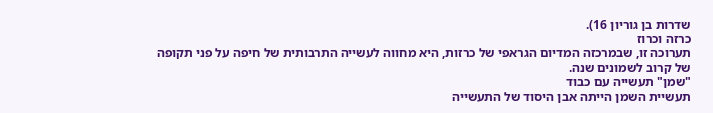שדרות בן גוריון 16).
כרזה וכרוז
תערוכה זו, שבמרכזה המדיום הגראפי של כרזות, היא מחווה לעשייה התרבותית של חיפה על פני תקופה של קרוב לשמונים שנה.
"שמן" תעשייה עם כבוד
תעשיית השמן הייתה אבן היסוד של התעשייה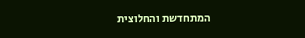המתחדשת והחלוצית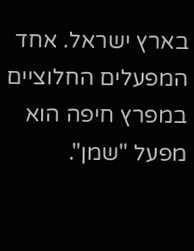בארץ ישראל. אחד המפעלים החלוציים במפרץ חיפה הוא מפעל "שמן".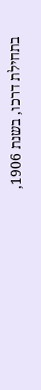בתחילת דרכו, בשנת 1906,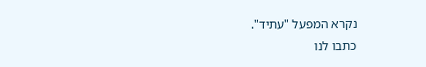נקרא המפעל "עתיד".
כתבו לנו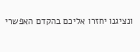ונציגנו יחזרו אליכם בהקדם האפשרי